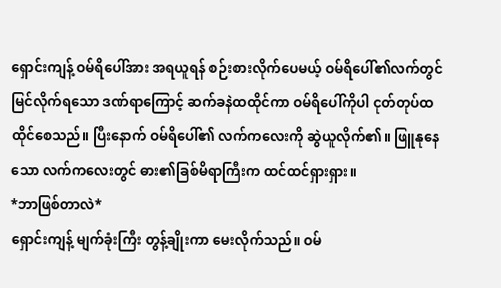ရှောင်းကျန့် ဝမ်ရိပေါ်အား အရယူရန် စဉ်းစားလိုက်ပေမယ့် ဝမ်ရိပေါ်၏လက်တွင်မြင်လိုက်ရသော ဒဏ်ရာကြောင့် ဆက်ခနဲထထိုင်ကာ ဝမ်ရိပေါ်ကိုပါ ငုတ်တုပ်ထထိုင်စေသည်။ ပြီးနောက် ဝမ်ရိပေါ်၏ လက်ကလေးကို ဆွဲယူလိုက်၏။ ဖြူနုနေသော လက်ကလေးတွင် ဓား၏ခြစ်မိရာကြီးက ထင်ထင်ရှားရှား။
*ဘာဖြစ်တာလဲ*
ရှောင်းကျန့် မျက်ခုံးကြီး တွန့်ချိုးကာ မေးလိုက်သည်။ ဝမ်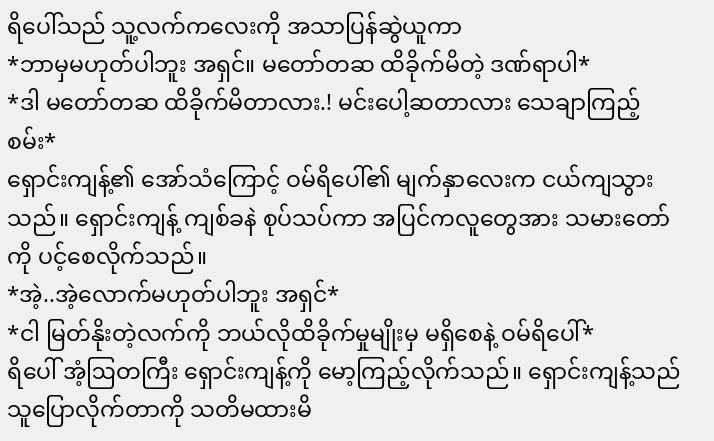ရိပေါ်သည် သူ့လက်ကလေးကို အသာပြန်ဆွဲယူကာ
*ဘာမှမဟုတ်ပါဘူး အရှင်။ မတော်တဆ ထိခိုက်မိတဲ့ ဒဏ်ရာပါ*
*ဒါ မတော်တဆ ထိခိုက်မိတာလား.! မင်းပေါ့ဆတာလား သေချာကြည့်စမ်း*
ရှောင်းကျန့်၏ အော်သံကြောင့် ဝမ်ရိပေါ်၏ မျက်နှာလေးက ငယ်ကျသွားသည်။ ရှောင်းကျန့် ကျစ်ခနဲ စုပ်သပ်ကာ အပြင်ကလူတွေအား သမားတော်ကို ပင့်စေလိုက်သည်။
*အဲ့..အဲ့လောက်မဟုတ်ပါဘူး အရှင်*
*ငါ မြတ်နိုးတဲ့လက်ကို ဘယ်လိုထိခိုက်မှုမျိုးမှ မရှိစေနဲ့ ဝမ်ရိပေါ်*
ရိပေါ် အံ့ဩတကြီး ရှောင်းကျန့်ကို မော့ကြည့်လိုက်သည်။ ရှောင်းကျန့်သည် သူပြောလိုက်တာကို သတိမထားမိ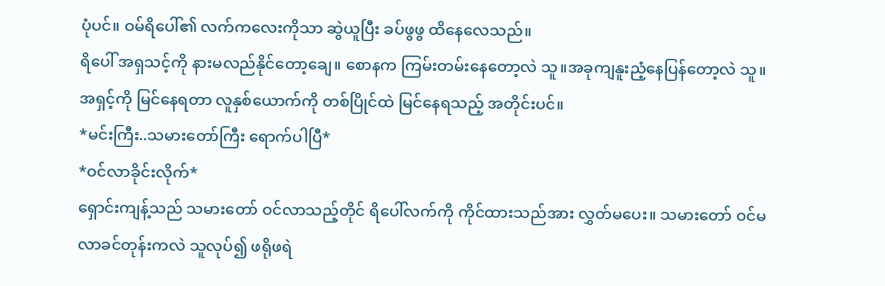ပုံပင်။ ဝမ်ရိပေါ်၏ လက်ကလေးကိုသာ ဆွဲယူပြီး ခပ်ဖွဖွ ထိနေလေသည်။
ရိပေါ် အရှသင့်ကို နားမလည်နိုင်တော့ချေ။ စောနက ကြမ်းတမ်းနေတော့လဲ သူ။အခုကျနူးညံ့နေပြန်တော့လဲ သူ။ အရှင့်ကို မြင်နေရတာ လူနှစ်ယောက်ကို တစ်ပြိုင်ထဲ မြင်နေရသည့် အတိုင်းပင်။
*မင်းကြီး..သမားတော်ကြီး ရောက်ပါပြီ*
*ဝင်လာခိုင်းလိုက်*
ရှောင်းကျန့်သည် သမားတော် ဝင်လာသည့်တိုင် ရိပေါ်လက်ကို ကိုင်ထားသည်အား လွှတ်မပေး။ သမားတော် ဝင်မလာခင်တုန်းကလဲ သူလုပ်၍ ဖရိုဖရဲ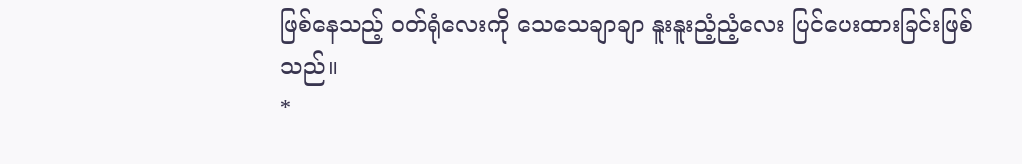ဖြစ်နေသည့် ဝတ်ရုံလေးကို သေသေချာချာ နူးနူးညံ့ညံ့လေး ပြင်ပေးထားခြင်းဖြစ်သည်။
*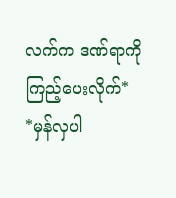လက်က ဒဏ်ရာကို ကြည့်ပေးလိုက်*
*မှန်လှပါ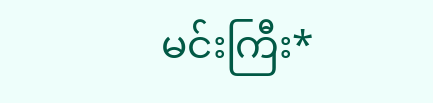မင်းကြီး*